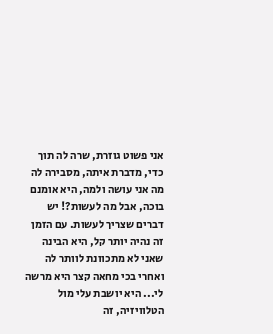אני פשוט גוזרת, שרה לה תוך כדי, מדברת איתה, מסבירה לה מה אני עושה ולמה, היא אומנם בוכה, אבל מה לעשות?! יש דברים שצריך לעשות. עם הזמן זה נהיה יותר קל, היא הבינה שאני לא מתכוונת לוותר לה ואחרי בכי מחאה קצר היא מרשה לי... היא יושבת עלי מול הטלוויזיה, זה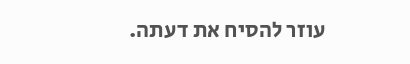עוזר להסיח את דעתה.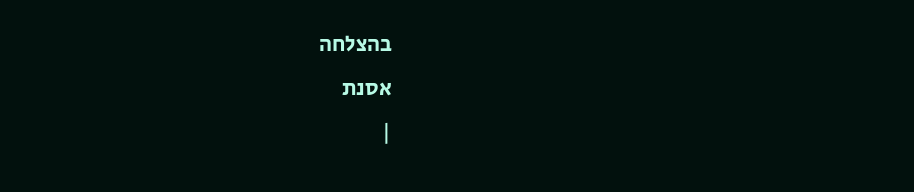בהצלחה
אסנת
|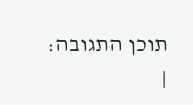תוכן התגובה:
|